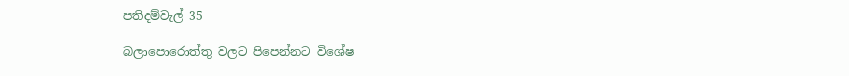පතිදම්වැල් 35

බලාපොරොත්තු වලට පිපෙන්නට විශේෂ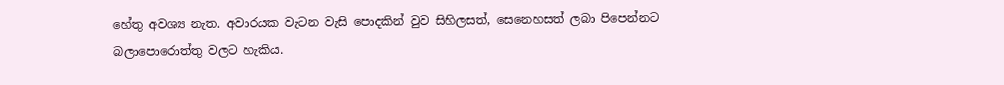හේතු අවශ්‍ය නැත. අවාරයක වැටන වැසි පොදකින් වුව සිහිලසත්, සෙනෙහසත් ලබා පිපෙන්නට බලාපොරොත්තු වලට හැකිය.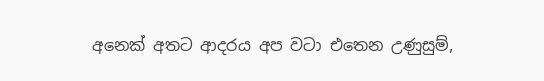අනෙක් අතට ආදරය අප වටා එතෙන උණුසුම්,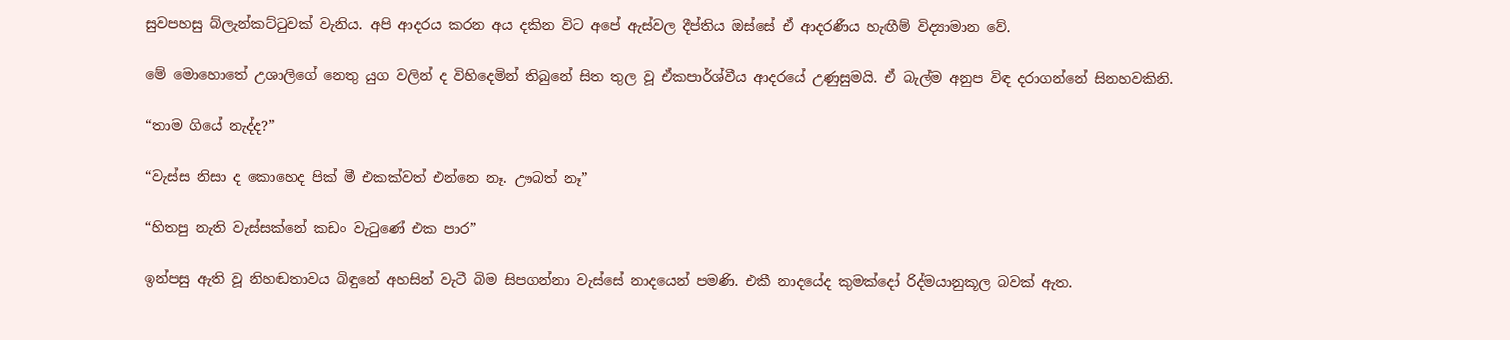සුවපහසු බ්ලැන්කට්ටුවක් වැනිය. අපි ආදරය කරන අය දකින විට අපේ ඇස්වල දීප්තිය ඔස්සේ ඒ ආදරණීය හැඟීම් විද්‍යාමාන වේ.

මේ මොහොතේ උශාලිගේ නෙතු යුග වලින් ද විහිදෙමින් තිබුනේ සිත තුල වූ ඒකපාර්ශ්වීය ආදරයේ උණුසුමයි. ඒ බැල්ම අනුප විඳ දරාගන්නේ සිනහවකිනි.

“තාම ගියේ නැද්ද?”

“වැස්ස නිසා ද කොහෙද පික් මී එකක්වත් එන්නෙ නෑ. ඌබත් නෑ”

“හිතපු නැති වැස්සක්නේ කඩං වැටුණේ එක පාර”

ඉන්පසු ඇති වූ නිහඬතාවය බිඳුනේ අහසින් වැටී බිම සිපගන්නා වැස්සේ නාදයෙන් පමණි. එකී නාදයේද කුමක්දෝ රිද්මයානුකූල බවක් ඇත.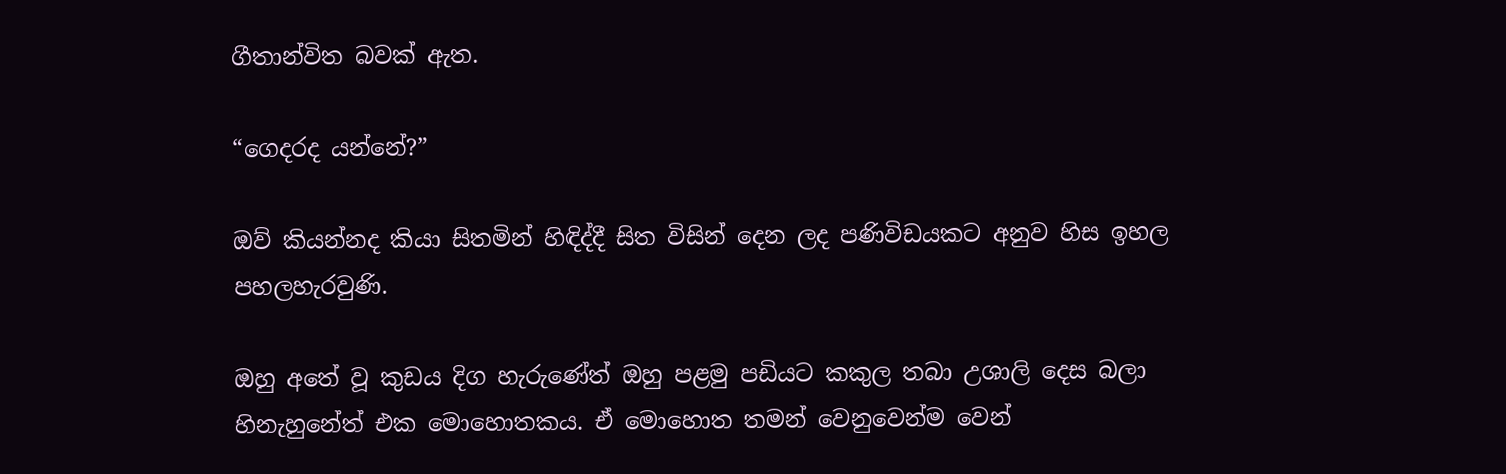ගීතාන්විත බවක් ඇත.

“ගෙදරද යන්නේ?”

ඔව් කියන්නද කියා සිතමින් හිඳිද්දී සිත විසින් දෙන ලද පණිවිඩයකට අනුව හිස ඉහල පහලහැරවුණි.

ඔහු අතේ වූ කුඩය දිග හැරුණේත් ඔහු පළමු පඩියට කකුල තබා උශාලි දෙස බලා හිනැහුනේත් එක මොහොතකය. ඒ මොහොත තමන් වෙනුවෙන්ම වෙන්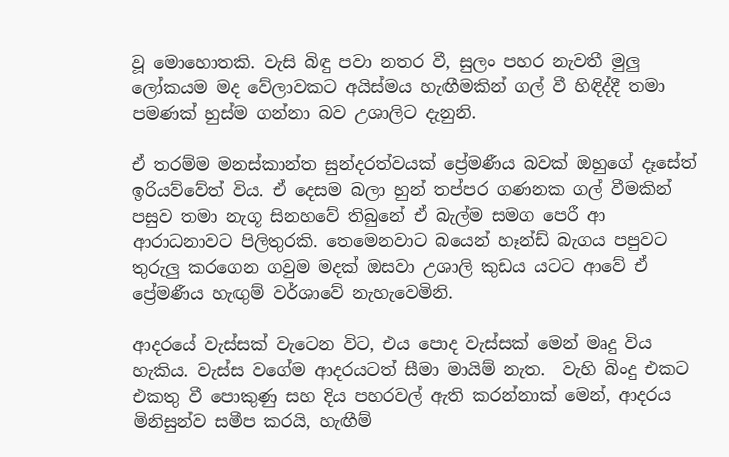වූ මොහොතකි. වැසි බිඳු පවා නතර වී, සුලං පහර නැවතී මුලු ලෝකයම මද වේලාවකට අයිස්මය හැඟීමකින් ගල් වී හිඳිද්දී තමා පමණක් හුස්ම ගන්නා බව උශාලිට දැනුනි.

ඒ තරම්ම මනස්කාන්ත සුන්දරත්වයක් ප්‍රේමණීය බවක් ඔහුගේ දෑසේත් ඉරියව්වේත් විය. ඒ දෙසම බලා හුන් තප්පර ගණනක ගල් වීමකින් පසුව තමා නැගූ සිනහවේ තිබුනේ ඒ බැල්ම සමග පෙරී ආ ආරාධනාවට පිලිතුරකි. තෙමෙනවාට බයෙන් හෑන්ඩ් බැගය පපුවට තුරුලු කරගෙන ගවුම මදක් ඔසවා උශාලි කුඩය යටට ආවේ ඒ ප්‍රේමණීය හැඟුම් වර්ශාවේ නැහැවෙමිනි.

ආදරයේ වැස්සක් වැටෙන විට, එය පොද වැස්සක් මෙන් මෘදු විය හැකිය. වැස්ස වගේම ආදරයටත් සීමා මායිම් නැත.  වැහි බිංදු එකට එකතු වී පොකුණු සහ දිය පහරවල් ඇති කරන්නාක් මෙන්, ආදරය මිනිසුන්ව සමීප කරයි, හැඟීම්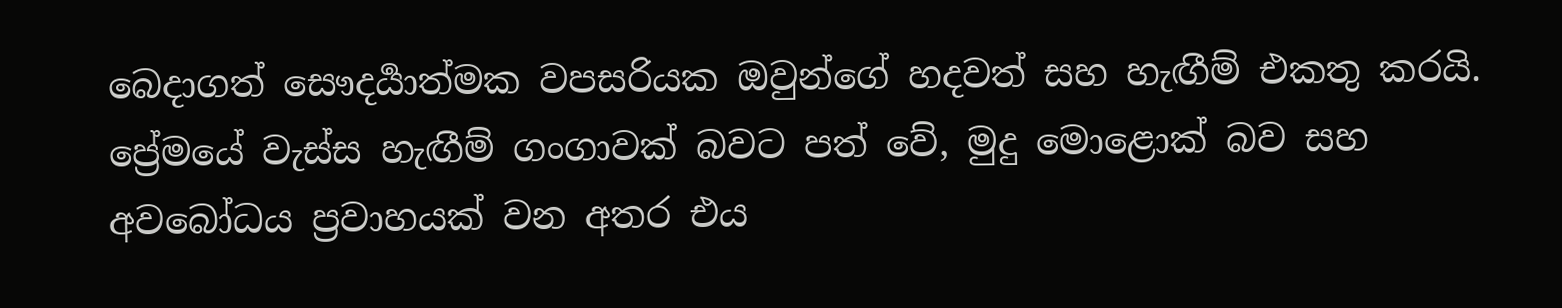බෙදාගත් සෞදර්‍යාත්මක වපසරියක ඔවුන්ගේ හදවත් සහ හැඟීම් එකතු කරයි. ප්‍රේමයේ වැස්ස හැඟීම් ගංගාවක් බවට පත් වේ, මුදු මොළොක් බව සහ අවබෝධය ප්‍රවාහයක් වන අතර එය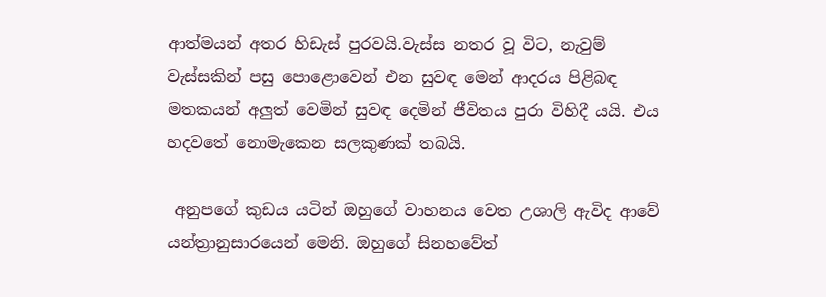ආත්මයන් අතර හිඩැස් පුරවයි.වැස්ස නතර වූ විට, නැවුම් වැස්සකින් පසු පොළොවෙන් එන සුවඳ මෙන් ආදරය පිළිබඳ මතකයන් අලුත් වෙමින් සුවඳ දෙමින් ජීවිතය පුරා විහිදී යයි. එය හදවතේ නොමැකෙන සලකුණක් තබයි.

 අනුපගේ කුඩය යටින් ඔහුගේ වාහනය වෙත උශාලි ඇවිද ආවේ යන්ත්‍රානුසාරයෙන් මෙනි. ඔහුගේ සිනහවේත්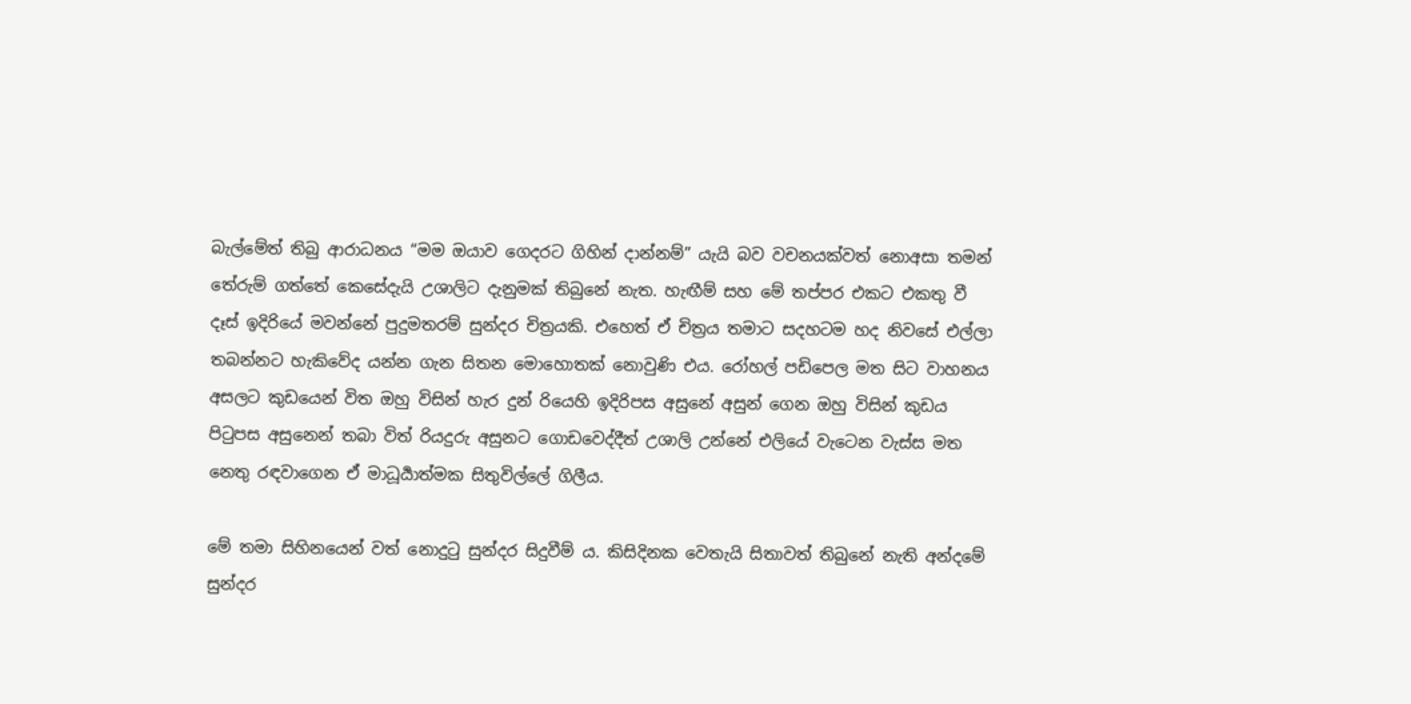බැල්මේත් තිබු ආරාධනය “මම ඔයාව ගෙදරට ගිහින් දාන්නම්” යැයි බව වචනයක්වත් නොඅසා තමන් තේරුම් ගත්තේ කෙසේදැයි උශාලිට දැනුමක් තිබුනේ නැත. හැඟීම් සහ මේ තප්පර එකට එකතු වී දෑස් ඉදිරියේ මවන්නේ පුදුමතරම් සුන්දර චිත්‍රයකි. එහෙත් ඒ චිත්‍රය තමාට සදහටම හද නිවසේ එල්ලා තබන්නට හැකිවේද යන්න ගැන සිතන මොහොතක් නොවුණි එය. රෝහල් පඩිපෙල මත සිට වාහනය අසලට කුඩයෙන් විත ඔහු විසින් හැර දුන් රියෙහි ඉදිරිපස අසුනේ අසුන් ගෙන ඔහු විසින් කුඩය පිටුපස අසුනෙන් තබා විත් රියදුරු අසුනට ගොඩවෙද්දීත් උශාලි උන්නේ එලියේ වැටෙන වැස්ස මත නෙතු රඳවාගෙන ඒ මාධූර්‍යාත්මක සිතුවිල්ලේ ගිලීය.

මේ තමා සිහිනයෙන් වත් නොදුටු සුන්දර සිදුවීම් ය. කිසිදිනක වෙතැයි සිතාවත් තිබුනේ නැති අන්දමේ සුන්දර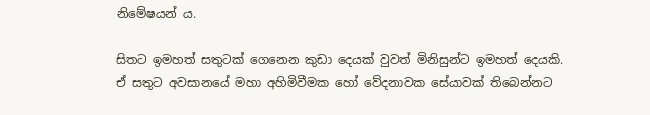නිමේෂයන්‍ ය.

සිතට ඉමහත් සතුටක් ගෙනෙන කුඩා දෙයක් වුවත් මිනිසුන්ට ඉමහත් දෙයකි. ඒ සතුට අවසානයේ මහා අහිමිවීමක හෝ වේදනාවක සේයාවක් තිබෙන්නට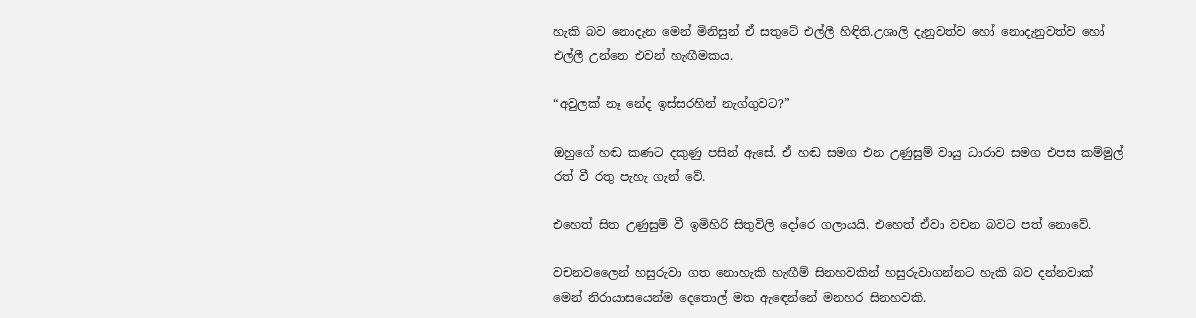හැකි බව නොදැන මෙන් මිනිසුන් ඒ සතුටේ එල්ලී හිඳිති.උශාලි දැනුවත්ව හෝ නොදැනුවත්ව හෝ එල්ලී උන්නෙ එවන් හැඟීමකය.

“අවුලක් නෑ නේද ඉස්සරහින් නැග්ගුවට?”

ඔහුගේ හඬ කණට දකුණු පසින් ඇසේ. ඒ හඬ සමග එන උණුසුම් වායු ධාරාව සමග එපස කම්මුල් රත් වී රතු පැහැ ගැන් වේ.

එහෙත් සිත උණුසුම් වී ඉමිහිරි සිතුවිලි දෝරෙ ගලායයි. එහෙත් ඒවා වචන බවට පත් නොවේ.

වචනවලෛන් හසුරුවා ගත නොහැකි හැඟීම් සිනහවකින් හසුරුවාගන්නට හැකි බව දන්නවාක් මෙන් නිරායාසයෙන්ම දෙතොල් මත ඇඳෙන්නේ මනහර සිනහවකි.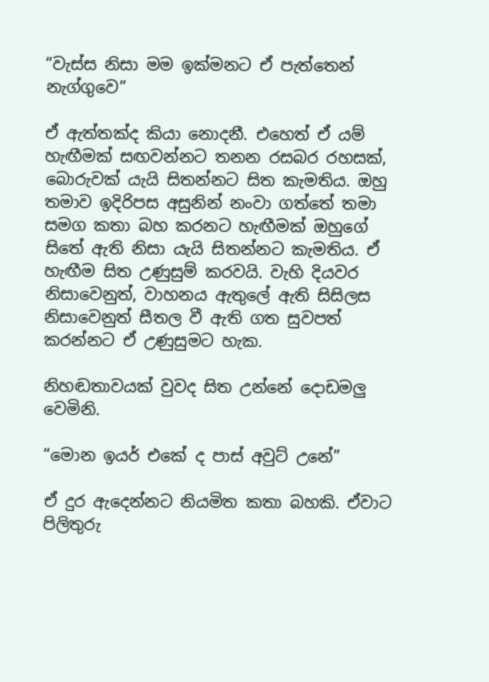“වැස්ස නිසා මම ඉක්මනට ඒ පැත්තෙන් නැග්ගුවෙ”

ඒ ඇත්තක්ද කියා නොදනී. එහෙත් ඒ යම් හැඟීමක් සඟවන්නට තනන රසබර රහසක්, බොරුවක් යැයි සිතන්නට සිත කැමතිය. ඔහු තමාව ඉදිරිපස අසුනින් නංවා ගත්තේ තමා සමග කතා බහ කරනට හැඟීමක් ඔහුගේ සිතේ ඇති නිසා යැයි සිතන්නට කැමතිය. ඒ හැඟීම සිත උණුසුම් කරවයි. වැහි දියවර නිසාවෙනුත්, වාහනය ඇතුලේ ඇති සිසිලස නිසාවෙනුත් සීතල වී ඇති ගත සුවපත් කරන්නට ඒ උණුසුමට හැක.

නිහඬතාවයක් වුවද සිත උන්නේ දොඩමලු වෙමිනි.

“මොන ඉයර් එකේ ද පාස් අවුට් උනේ”

ඒ දුර ඇදෙන්නට නියමිත කතා බහකි. ඒවාට පිලිතුරු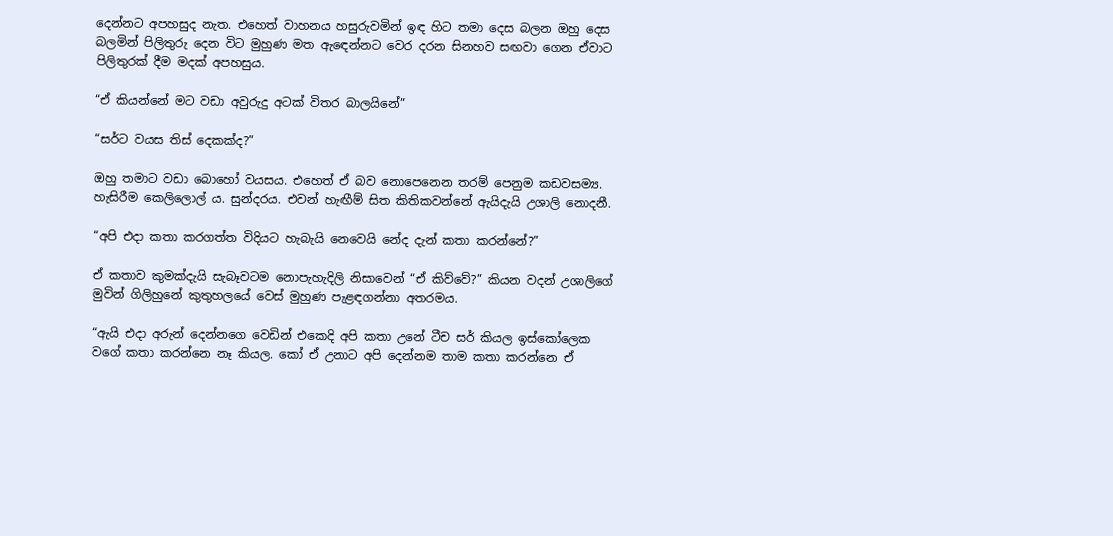දෙන්නට අපහසුද නැත. එහෙත් වාහනය හසුරුවමින් ඉඳ හිට තමා දෙස බලන ඔහු දෙස බලමින් පිලිතුරු දෙන විට මුහුණ මත ඇඳෙන්නට වෙර දරන සිනහව සඟවා ගෙන ඒවාට පිලිතුරක් දීම මදක් අපහසුය.

“ඒ කියන්නේ මට වඩා අවුරුදු අටක් විතර බාලයිනේ”

“සර්ට වයස තිස් දෙකක්ද?”

ඔහු තමාට වඩා බොහෝ වයසය. එහෙත් ඒ බව නොපෙනෙන තරම් පෙනුම කඩවසම්‍ය. හැසිරීම කෙලිලොල් ය. සුන්දරය. එවන් හැඟීම් සිත කිතිකවන්නේ ඇයිදැයි උශාලි නොදනී.

“අපි එදා කතා කරගත්ත විදියට හැබැයි නෙවෙයි නේද දැන් කතා කරන්නේ?”

ඒ කතාව කුමක්දැයි සැබෑවටම නොපැහැදිලි නිසාවෙන් “ඒ කිව්වේ?” කියන වදන් උශාලිගේ මුවින් ගිලිහුනේ කුතුහලයේ වෙස් මුහුණ පැළඳගන්නා අතරමය.

“ඇයි එදා අරුන් දෙන්නගෙ වෙඩින් එකෙදි අපි කතා උනේ ටීච සර් කියල ඉස්කෝලෙක වගේ කතා කරන්නෙ නෑ කියල. කෝ ඒ උනාට අපි දෙන්නම තාම කතා කරන්නෙ ඒ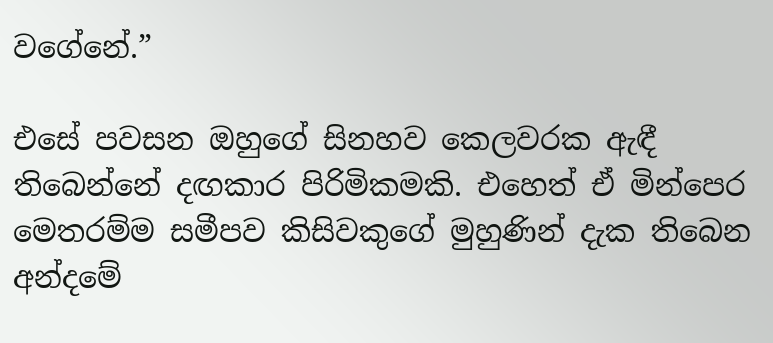වගේනේ.”

එසේ පවසන ඔහුගේ සිනහව කෙලවරක ඇඳී තිබෙන්නේ දඟකාර පිරිමිකමකි. එහෙත් ඒ මින්පෙර මෙතරම්ම සමීපව කිසිවකුගේ මුහුණින් දැක තිබෙන අන්දමේ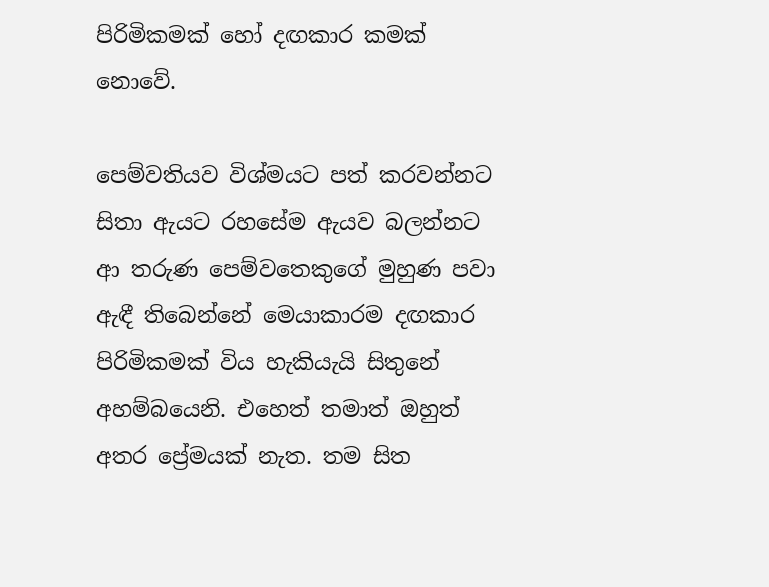පිරිමිකමක් හෝ දඟකාර කමක් නොවේ.

පෙම්වතියව විශ්මයට පත් කරවන්නට සිතා ඇයට රහසේම ඇයව බලන්නට ආ තරුණ පෙම්වතෙකුගේ මුහුණ පවා ඇඳී තිබෙන්නේ මෙයාකාරම දඟකාර පිරිමිකමක් විය හැකියැයි සිතුනේ අහම්බයෙනි. එහෙත් තමාත් ඔහුත් අතර ප්‍රේමයක් නැත. තම සිත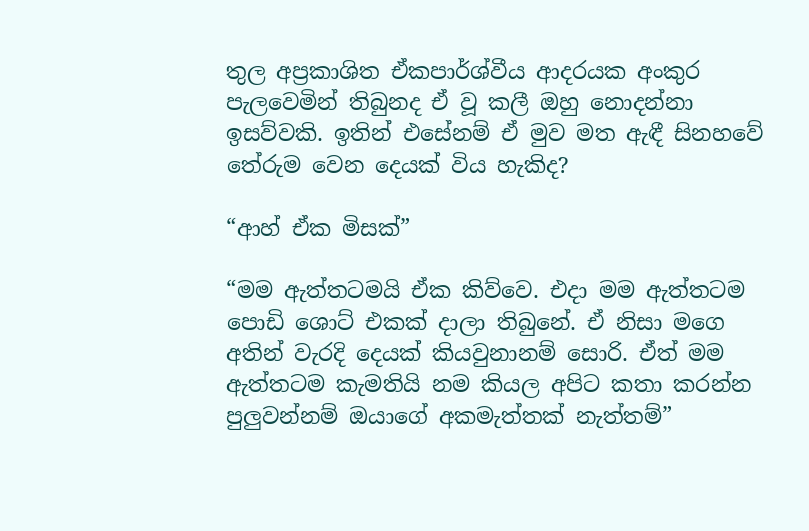තුල අප්‍රකාශිත ඒකපාර්ශ්වීය ආදරයක අංකුර පැලවෙමින් තිබුනද ඒ වූ කලී ඔහු නොදන්නා ඉසව්වකි. ඉතින් එසේනම් ඒ මුව මත ඇඳී සිනහවේ තේරුම වෙන දෙයක් විය හැකිද?

“ආහ් ඒක මිසක්”

“මම ඇත්තටමයි ඒක කිව්වෙ. එදා මම ඇත්තටම පොඩි ශොට් එකක් දාලා තිබුනේ. ඒ නිසා මගෙ අතින් වැරදි දෙයක් කියවුනානම් සොරි. ඒත් මම ඇත්තටම කැමතියි නම කියල අපිට කතා කරන්න පුලුවන්නම් ඔයාගේ අකමැත්තක් නැත්තම්”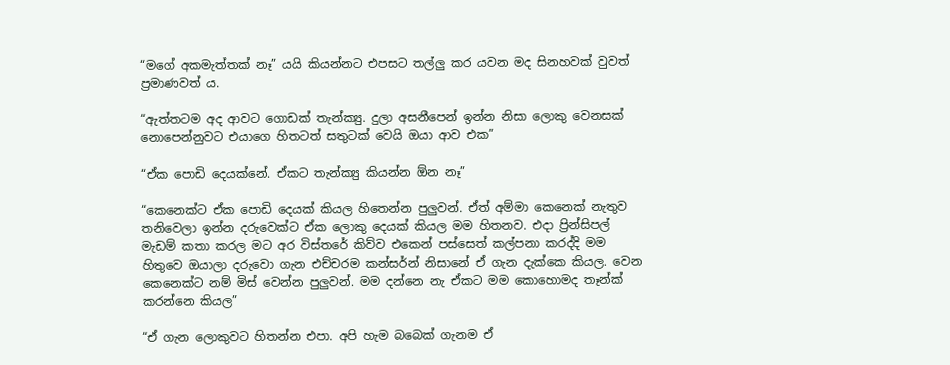“මගේ අකමැත්තක් නෑ” යයි කියන්නට එපසට තල්ලු කර යවන මද සිනහවක් වුවත් ප්‍රමාණවත්‍ ය.

“ඇත්තටම අද ආවට ගොඩක් තැන්ක්‍යු. දුලා අසනීපෙන් ඉන්න නිසා ලොකු වෙනසක් නොපෙන්නුවට එයාගෙ හිතටත් සතුටක් වෙයි ඔයා ආව එක”

“ඒක පොඩි දෙයක්නේ. ඒකට තැන්ක්‍යු කියන්න ඕන නෑ”

“කෙනෙක්ට ඒක පොඩි දෙයක් කියල හිතෙන්න පුලුවන්. ඒත් අම්මා කෙනෙක් නැතුව තනිවෙලා ඉන්න දරුවෙක්ට ඒක ලොකු දෙයක් කියල මම හිතනව. එදා ප්‍රින්සිපල් මැඩම් කතා කරල මට අර විස්තරේ කිව්ව එකෙන් පස්සෙත් කල්පනා කරද්දි මම හිතුවෙ ඔයාලා දරුවො ගැන එච්චරම කන්සර්න් නිසානේ ඒ ගැන දැක්කෙ කියල. වෙන කෙනෙක්ට නම් මිස් වෙන්න පුලුවන්. මම දන්නෙ නැ ඒකට මම කොහොමද තෑන්ක් කරන්නෙ කියල”

“ඒ ගැන ලොකුවට හිතන්න එපා. අපි හැම බබෙක් ගැනම ඒ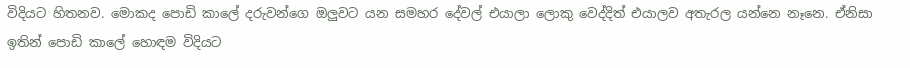විදියට හිතනව. මොකද පොඩි කාලේ දරුවන්ගෙ ඔලුවට යන සමහර දේවල් එයාලා ලොකු වෙද්දිත් එයාලව අතැරල යන්නෙ නෑනෙ. ඒනිසා ඉතින් පොඩි කාලේ හොඳම විදියට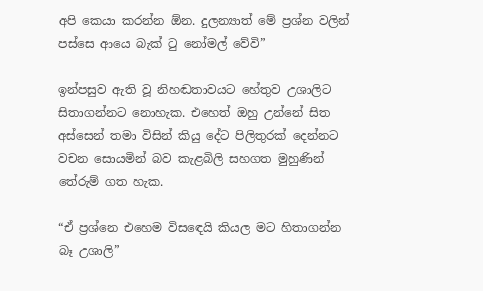අපි කෙයා කරන්න ඕන. දුලන්‍යාත් මේ ප්‍රශ්න වලින් පස්සෙ ආයෙ බැක් ටු නෝමල් වේවි”

ඉන්පසුව ඇති වූ නිහඬතාවයට හේතුව උශාලිට සිතාගන්නට නොහැක. එහෙත් ඔහු උන්නේ සිත අස්සෙන් තමා විසින් කියු දේට පිලිතුරක් දෙන්නට වචන සොයමින් බව කැළබිලි සහගත මුහුණින් තේරුම් ගත හැක.

“ඒ ප්‍රශ්නෙ එහෙම විසඳෙයි කියල මට හිතාගන්න බෑ උශාලි”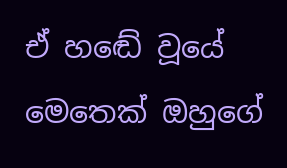ඒ හඬේ වූයේ මෙතෙක් ඔහුගේ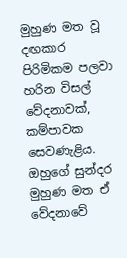මුහුණ මත වූ දඟකාර පිරිමිකම පලවා හරින විසල් වේදනාවක්, කම්පාවක සෙවණැළිය. ඔහුගේ සුන්දර මුහුණ මත ඒ වේදනාවේ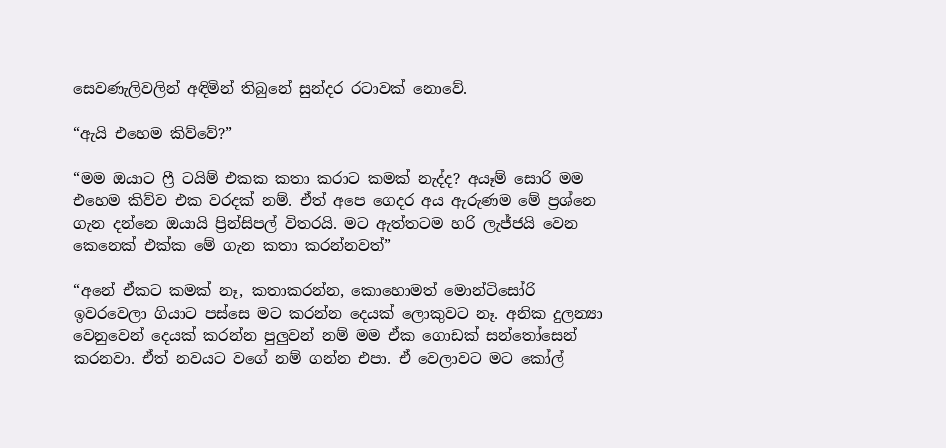සෙවණැලිවලින් අඳිමින් තිබුනේ සුන්දර රටාවක් නොවේ.

“ඇයි එහෙම කිව්වේ?”

“මම ඔයාට ෆ්‍රී ටයිම් එකක කතා කරාට කමක් නැද්ද? අයෑම් සොරි මම එහෙම කිව්ව එක වරදක් නම්. ඒත් අපෙ ගෙදර අය ඇරුණම මේ ප්‍රශ්නෙ ගැන දන්නෙ ඔයායි ප්‍රින්සිපල් විතරයි. මට ඇත්තටම හරි ලැජ්ජයි වෙන කෙනෙක් එක්ක මේ ගැන කතා කරන්නවත්”

“අනේ ඒකට කමක් නෑ, කතාකරන්න, කොහොමත් මොන්ටිසෝරි ඉවරවෙලා ගියාට පස්සෙ මට කරන්න දෙයක් ලොකුවට නෑ. අනික දුලන්‍යා වෙනුවෙන් දෙයක් කරන්න පුලුවන් නම් මම ඒක ගොඩක් සන්තෝසෙන් කරනවා. ඒත් නවයට වගේ නම් ගන්න එපා. ඒ වෙලාවට මට කෝල්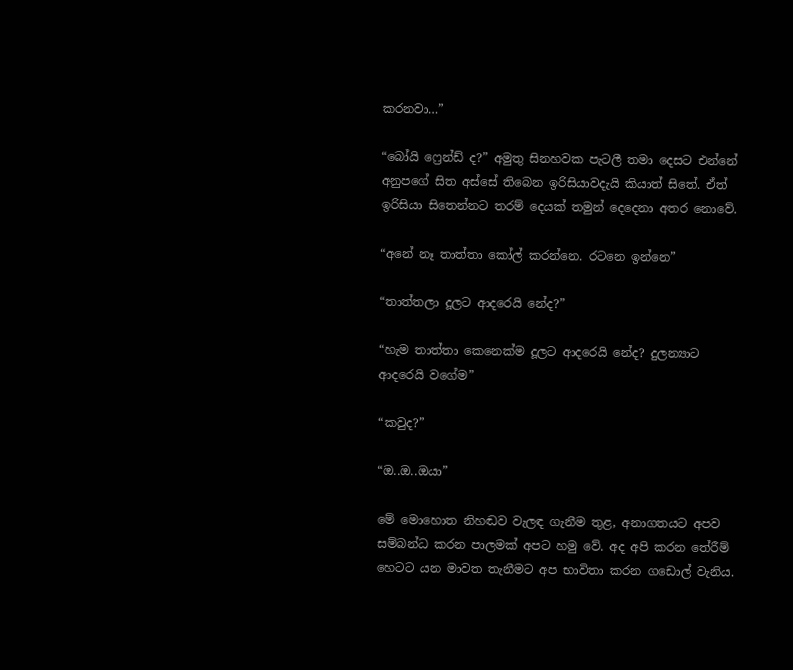කරනවා…”

“බෝයි ෆ්‍රෙන්ඩ් ද?” අමුතු සිනහවක පැටලී තමා දෙසට එන්නේ අනුපගේ සිත අස්සේ තිබෙන ඉරිසියාවදැයි කියාත් සිතේ. ඒත් ඉරිසියා සිතෙන්නට තරම් දෙයක් තමුන් දෙදෙනා අතර නොවේ.

“අනේ නෑ තාත්තා කෝල් කරන්නෙ. රටනෙ ඉන්නෙ”

“තාත්තලා දූලට ආදරෙයි නේද?”

“හැම තාත්තා කෙනෙක්ම දූලට ආදරෙයි නේද? දුලන්‍යාට ආදරෙයි වගේම”

“කවුද?”

“ඔ..ඔ..ඔයා”

මේ මොහොත නිහඬව වැලඳ ගැනීම තුළ, අනාගතයට අපව සම්බන්ධ කරන පාලමක් අපට හමු වේ. අද අපි කරන තේරීම් හෙටට යන මාවත තැනීමට අප භාවිතා කරන ගඩොල් වැනිය.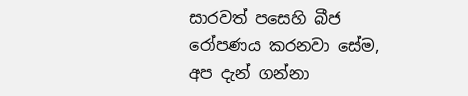සාරවත් පසෙහි බීජ රෝපණය කරනවා සේම, අප දැන් ගන්නා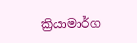ක්‍රියාමාර්ග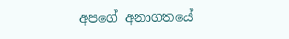අපගේ අනාගතයේ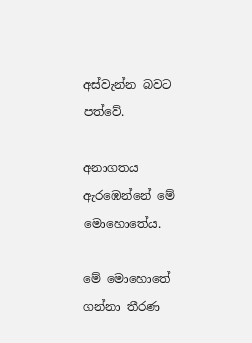අස්වැන්න බවට පත්වේ.

අනාගතය ඇරඹෙන්නේ මේ මොහොතේය.

මේ මොහොතේ ගන්නා තීරණ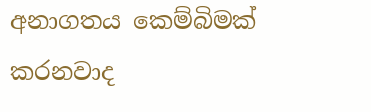අනාගතය කෙම්බිමක් කරනවාද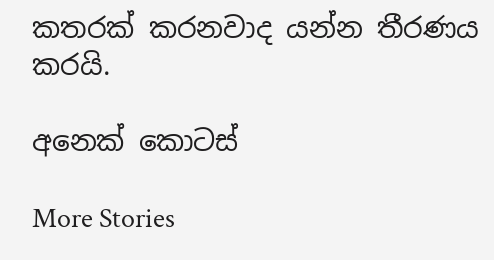කතරක් කරනවාද යන්න තීරණය කරයි.

අනෙක් කොටස්

More Stories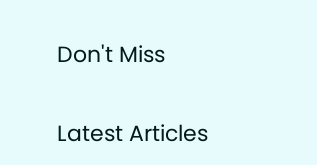Don't Miss


Latest Articles